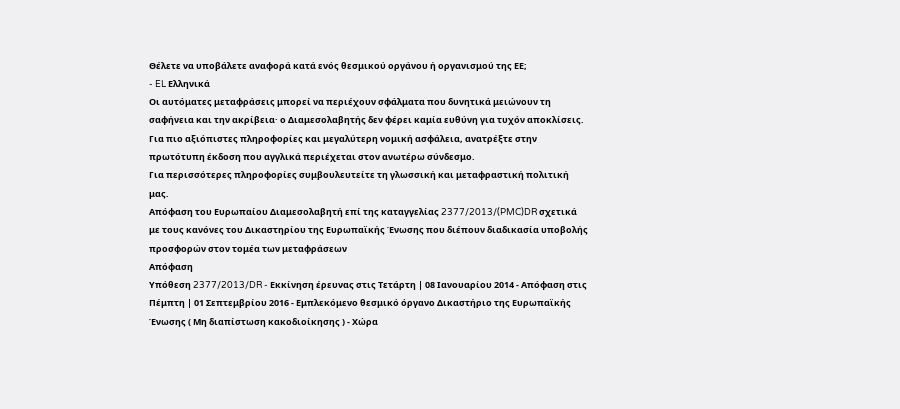Θέλετε να υποβάλετε αναφορά κατά ενός θεσμικού οργάνου ή οργανισμού της ΕΕ;
- EL Ελληνικά
Οι αυτόματες μεταφράσεις μπορεί να περιέχουν σφάλματα που δυνητικά μειώνουν τη σαφήνεια και την ακρίβεια· ο Διαμεσολαβητής δεν φέρει καμία ευθύνη για τυχόν αποκλίσεις. Για πιο αξιόπιστες πληροφορίες και μεγαλύτερη νομική ασφάλεια, ανατρέξτε στην πρωτότυπη έκδοση που αγγλικά περιέχεται στον ανωτέρω σύνδεσμο.
Για περισσότερες πληροφορίες συμβουλευτείτε τη γλωσσική και μεταφραστική πολιτική μας.
Απόφαση του Ευρωπαίου Διαμεσολαβητή επί της καταγγελίας 2377/2013/(PMC)DR σχετικά με τους κανόνες του Δικαστηρίου της Ευρωπαϊκής Ένωσης που διέπουν διαδικασία υποβολής προσφορών στον τομέα των μεταφράσεων
Απόφαση
Υπόθεση 2377/2013/DR - Εκκίνηση έρευνας στις Τετάρτη | 08 Ιανουαρίου 2014 - Απόφαση στις Πέμπτη | 01 Σεπτεμβρίου 2016 - Εμπλεκόμενο θεσμικό όργανο Δικαστήριο της Ευρωπαϊκής Ένωσης ( Mη διαπίστωση κακοδιοίκησης ) - Χώρα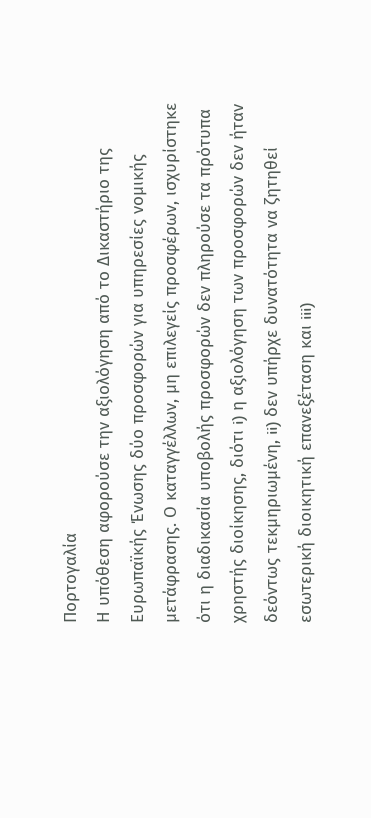Πορτογαλία
Η υπόθεση αφορούσε την αξιολόγηση από το Δικαστήριο της Ευρωπαϊκής Ένωσης δύο προσφορών για υπηρεσίες νομικής μετάφρασης. Ο καταγγέλλων, μη επιλεγείς προσφέρων, ισχυρίστηκε ότι η διαδικασία υποβολής προσφορών δεν πληρούσε τα πρότυπα χρηστής διοίκησης, διότι i) η αξιολόγηση των προσφορών δεν ήταν δεόντως τεκμηριωμένη, ii) δεν υπήρχε δυνατότητα να ζητηθεί εσωτερική διοικητική επανεξέταση και iii)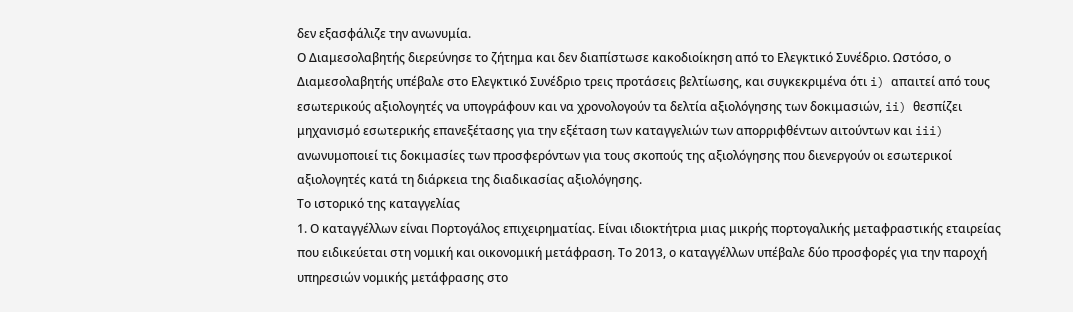δεν εξασφάλιζε την ανωνυμία.
Ο Διαμεσολαβητής διερεύνησε το ζήτημα και δεν διαπίστωσε κακοδιοίκηση από το Ελεγκτικό Συνέδριο. Ωστόσο, ο Διαμεσολαβητής υπέβαλε στο Ελεγκτικό Συνέδριο τρεις προτάσεις βελτίωσης, και συγκεκριμένα ότι i) απαιτεί από τους εσωτερικούς αξιολογητές να υπογράφουν και να χρονολογούν τα δελτία αξιολόγησης των δοκιμασιών, ii) θεσπίζει μηχανισμό εσωτερικής επανεξέτασης για την εξέταση των καταγγελιών των απορριφθέντων αιτούντων και iii) ανωνυμοποιεί τις δοκιμασίες των προσφερόντων για τους σκοπούς της αξιολόγησης που διενεργούν οι εσωτερικοί αξιολογητές κατά τη διάρκεια της διαδικασίας αξιολόγησης.
Το ιστορικό της καταγγελίας
1. Ο καταγγέλλων είναι Πορτογάλος επιχειρηματίας. Είναι ιδιοκτήτρια μιας μικρής πορτογαλικής μεταφραστικής εταιρείας που ειδικεύεται στη νομική και οικονομική μετάφραση. Το 2013, ο καταγγέλλων υπέβαλε δύο προσφορές για την παροχή υπηρεσιών νομικής μετάφρασης στο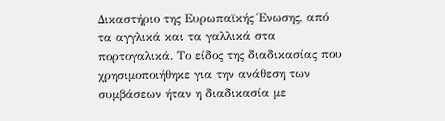Δικαστήριο της Ευρωπαϊκής Ένωσης, από τα αγγλικά και τα γαλλικά στα πορτογαλικά. Το είδος της διαδικασίας που χρησιμοποιήθηκε για την ανάθεση των συμβάσεων ήταν η διαδικασία με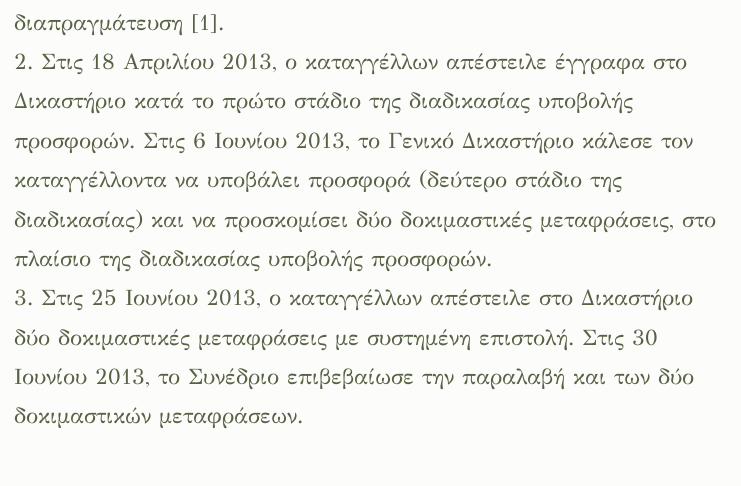διαπραγμάτευση [1].
2. Στις 18 Απριλίου 2013, ο καταγγέλλων απέστειλε έγγραφα στο Δικαστήριο κατά το πρώτο στάδιο της διαδικασίας υποβολής προσφορών. Στις 6 Ιουνίου 2013, το Γενικό Δικαστήριο κάλεσε τον καταγγέλλοντα να υποβάλει προσφορά (δεύτερο στάδιο της διαδικασίας) και να προσκομίσει δύο δοκιμαστικές μεταφράσεις, στο πλαίσιο της διαδικασίας υποβολής προσφορών.
3. Στις 25 Ιουνίου 2013, ο καταγγέλλων απέστειλε στο Δικαστήριο δύο δοκιμαστικές μεταφράσεις με συστημένη επιστολή. Στις 30 Ιουνίου 2013, το Συνέδριο επιβεβαίωσε την παραλαβή και των δύο δοκιμαστικών μεταφράσεων.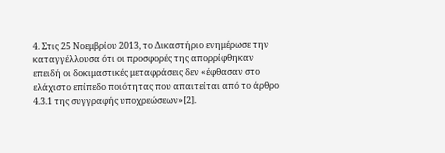4. Στις 25 Νοεμβρίου 2013, το Δικαστήριο ενημέρωσε την καταγγέλλουσα ότι οι προσφορές της απορρίφθηκαν επειδή οι δοκιμαστικές μεταφράσεις δεν «έφθασαν στο ελάχιστο επίπεδο ποιότητας που απαιτείται από το άρθρο 4.3.1 της συγγραφής υποχρεώσεων»[2].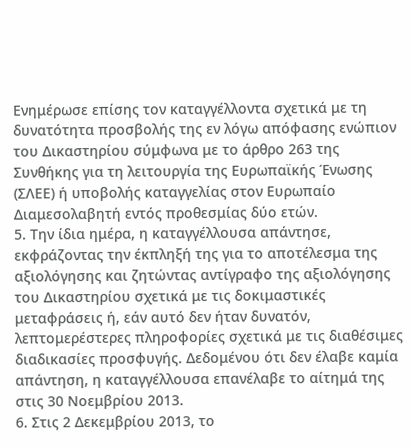Ενημέρωσε επίσης τον καταγγέλλοντα σχετικά με τη δυνατότητα προσβολής της εν λόγω απόφασης ενώπιον του Δικαστηρίου σύμφωνα με το άρθρο 263 της Συνθήκης για τη λειτουργία της Ευρωπαϊκής Ένωσης (ΣΛΕΕ) ή υποβολής καταγγελίας στον Ευρωπαίο Διαμεσολαβητή εντός προθεσμίας δύο ετών.
5. Την ίδια ημέρα, η καταγγέλλουσα απάντησε, εκφράζοντας την έκπληξή της για το αποτέλεσμα της αξιολόγησης και ζητώντας αντίγραφο της αξιολόγησης του Δικαστηρίου σχετικά με τις δοκιμαστικές μεταφράσεις ή, εάν αυτό δεν ήταν δυνατόν, λεπτομερέστερες πληροφορίες σχετικά με τις διαθέσιμες διαδικασίες προσφυγής. Δεδομένου ότι δεν έλαβε καμία απάντηση, η καταγγέλλουσα επανέλαβε το αίτημά της στις 30 Νοεμβρίου 2013.
6. Στις 2 Δεκεμβρίου 2013, το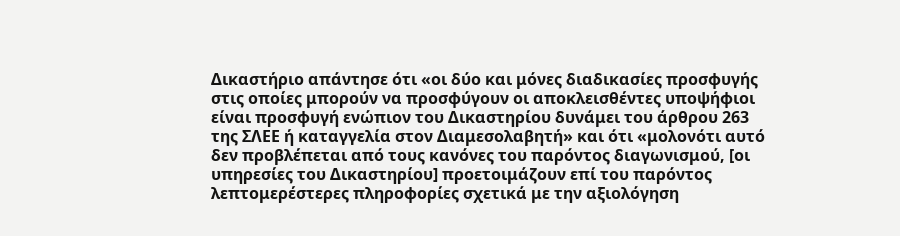Δικαστήριο απάντησε ότι «οι δύο και μόνες διαδικασίες προσφυγής στις οποίες μπορούν να προσφύγουν οι αποκλεισθέντες υποψήφιοι είναι προσφυγή ενώπιον του Δικαστηρίου δυνάμει του άρθρου 263 της ΣΛΕΕ ή καταγγελία στον Διαμεσολαβητή» και ότι «μολονότι αυτό δεν προβλέπεται από τους κανόνες του παρόντος διαγωνισμού, [οι υπηρεσίες του Δικαστηρίου] προετοιμάζουν επί του παρόντος λεπτομερέστερες πληροφορίες σχετικά με την αξιολόγηση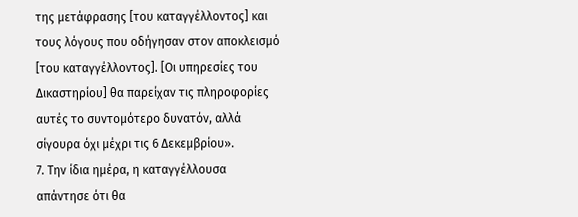της μετάφρασης [του καταγγέλλοντος] και τους λόγους που οδήγησαν στον αποκλεισμό [του καταγγέλλοντος]. [Οι υπηρεσίες του Δικαστηρίου] θα παρείχαν τις πληροφορίες αυτές το συντομότερο δυνατόν, αλλά σίγουρα όχι μέχρι τις 6 Δεκεμβρίου».
7. Την ίδια ημέρα, η καταγγέλλουσα απάντησε ότι θα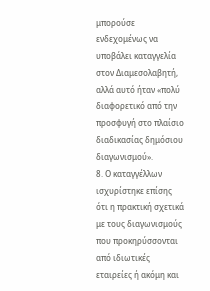μπορούσε ενδεχομένως να υποβάλει καταγγελία στον Διαμεσολαβητή, αλλά αυτό ήταν «πολύ διαφορετικό από την προσφυγή στο πλαίσιο διαδικασίας δημόσιου διαγωνισμού».
8. Ο καταγγέλλων ισχυρίστηκε επίσης ότι η πρακτική σχετικά με τους διαγωνισμούς που προκηρύσσονται από ιδιωτικές εταιρείες ή ακόμη και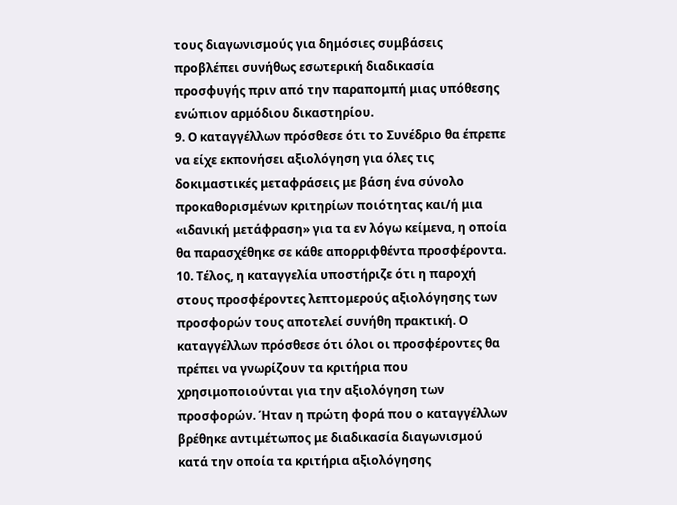τους διαγωνισμούς για δημόσιες συμβάσεις προβλέπει συνήθως εσωτερική διαδικασία προσφυγής πριν από την παραπομπή μιας υπόθεσης ενώπιον αρμόδιου δικαστηρίου.
9. Ο καταγγέλλων πρόσθεσε ότι το Συνέδριο θα έπρεπε να είχε εκπονήσει αξιολόγηση για όλες τις δοκιμαστικές μεταφράσεις με βάση ένα σύνολο προκαθορισμένων κριτηρίων ποιότητας και/ή μια «ιδανική μετάφραση» για τα εν λόγω κείμενα, η οποία θα παρασχέθηκε σε κάθε απορριφθέντα προσφέροντα.
10. Τέλος, η καταγγελία υποστήριζε ότι η παροχή στους προσφέροντες λεπτομερούς αξιολόγησης των προσφορών τους αποτελεί συνήθη πρακτική. Ο καταγγέλλων πρόσθεσε ότι όλοι οι προσφέροντες θα πρέπει να γνωρίζουν τα κριτήρια που χρησιμοποιούνται για την αξιολόγηση των προσφορών. Ήταν η πρώτη φορά που ο καταγγέλλων βρέθηκε αντιμέτωπος με διαδικασία διαγωνισμού κατά την οποία τα κριτήρια αξιολόγησης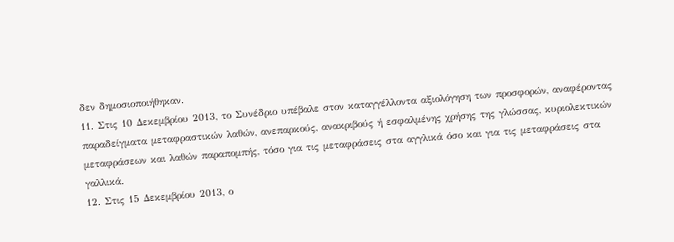δεν δημοσιοποιήθηκαν.
11. Στις 10 Δεκεμβρίου 2013, το Συνέδριο υπέβαλε στον καταγγέλλοντα αξιολόγηση των προσφορών, αναφέροντας παραδείγματα μεταφραστικών λαθών, ανεπαρκούς, ανακριβούς ή εσφαλμένης χρήσης της γλώσσας, κυριολεκτικών μεταφράσεων και λαθών παραπομπής, τόσο για τις μεταφράσεις στα αγγλικά όσο και για τις μεταφράσεις στα γαλλικά.
12. Στις 15 Δεκεμβρίου 2013, ο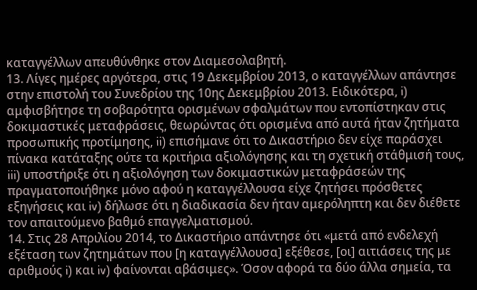καταγγέλλων απευθύνθηκε στον Διαμεσολαβητή.
13. Λίγες ημέρες αργότερα, στις 19 Δεκεμβρίου 2013, ο καταγγέλλων απάντησε στην επιστολή του Συνεδρίου της 10ης Δεκεμβρίου 2013. Ειδικότερα, i) αμφισβήτησε τη σοβαρότητα ορισμένων σφαλμάτων που εντοπίστηκαν στις δοκιμαστικές μεταφράσεις, θεωρώντας ότι ορισμένα από αυτά ήταν ζητήματα προσωπικής προτίμησης, ii) επισήμανε ότι το Δικαστήριο δεν είχε παράσχει πίνακα κατάταξης ούτε τα κριτήρια αξιολόγησης και τη σχετική στάθμισή τους, iii) υποστήριξε ότι η αξιολόγηση των δοκιμαστικών μεταφράσεών της πραγματοποιήθηκε μόνο αφού η καταγγέλλουσα είχε ζητήσει πρόσθετες εξηγήσεις και iv) δήλωσε ότι η διαδικασία δεν ήταν αμερόληπτη και δεν διέθετε τον απαιτούμενο βαθμό επαγγελματισμού.
14. Στις 28 Απριλίου 2014, το Δικαστήριο απάντησε ότι «μετά από ενδελεχή εξέταση των ζητημάτων που [η καταγγέλλουσα] εξέθεσε, [οι] αιτιάσεις της με αριθμούς i) και iv) φαίνονται αβάσιμες». Όσον αφορά τα δύο άλλα σημεία, τα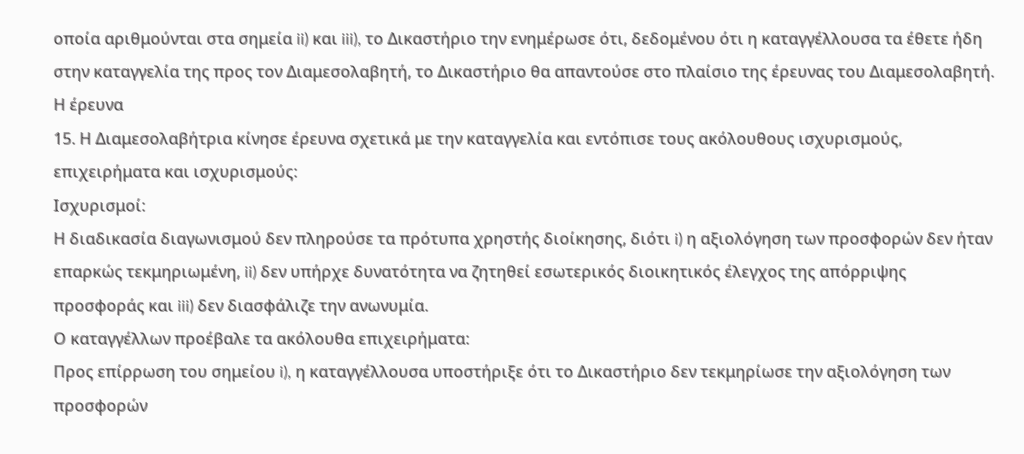οποία αριθμούνται στα σημεία ii) και iii), το Δικαστήριο την ενημέρωσε ότι, δεδομένου ότι η καταγγέλλουσα τα έθετε ήδη στην καταγγελία της προς τον Διαμεσολαβητή, το Δικαστήριο θα απαντούσε στο πλαίσιο της έρευνας του Διαμεσολαβητή.
Η έρευνα
15. Η Διαμεσολαβήτρια κίνησε έρευνα σχετικά με την καταγγελία και εντόπισε τους ακόλουθους ισχυρισμούς, επιχειρήματα και ισχυρισμούς:
Ισχυρισμοί:
Η διαδικασία διαγωνισμού δεν πληρούσε τα πρότυπα χρηστής διοίκησης, διότι i) η αξιολόγηση των προσφορών δεν ήταν επαρκώς τεκμηριωμένη, ii) δεν υπήρχε δυνατότητα να ζητηθεί εσωτερικός διοικητικός έλεγχος της απόρριψης προσφοράς και iii) δεν διασφάλιζε την ανωνυμία.
Ο καταγγέλλων προέβαλε τα ακόλουθα επιχειρήματα:
Προς επίρρωση του σημείου i), η καταγγέλλουσα υποστήριξε ότι το Δικαστήριο δεν τεκμηρίωσε την αξιολόγηση των προσφορών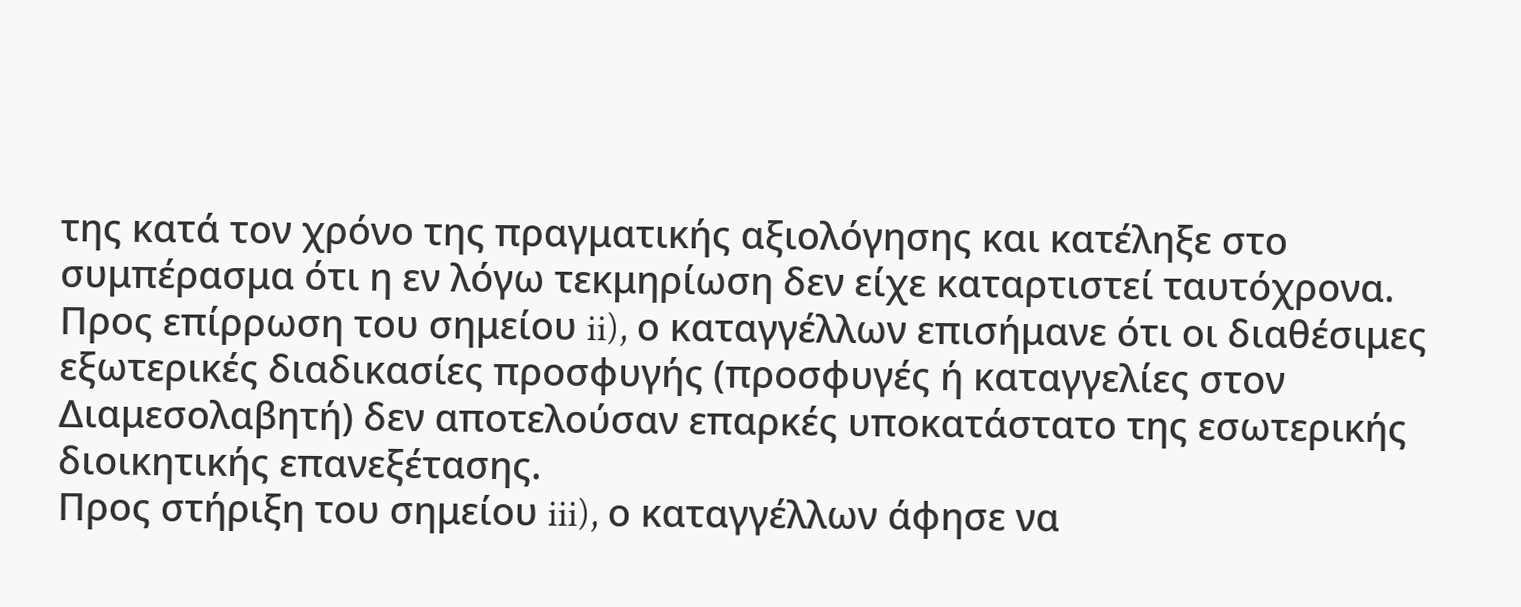της κατά τον χρόνο της πραγματικής αξιολόγησης και κατέληξε στο συμπέρασμα ότι η εν λόγω τεκμηρίωση δεν είχε καταρτιστεί ταυτόχρονα.
Προς επίρρωση του σημείου ii), ο καταγγέλλων επισήμανε ότι οι διαθέσιμες εξωτερικές διαδικασίες προσφυγής (προσφυγές ή καταγγελίες στον Διαμεσολαβητή) δεν αποτελούσαν επαρκές υποκατάστατο της εσωτερικής διοικητικής επανεξέτασης.
Προς στήριξη του σημείου iii), ο καταγγέλλων άφησε να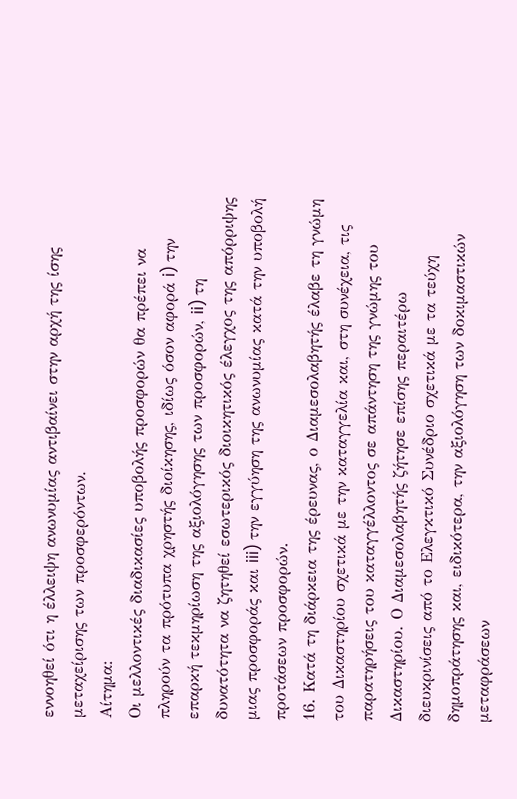εννοηθεί ότι η έλλειψη ανωνυμίας αντιβαίνει στην αρχή της ίσης μεταχείρισης των προσφερόντων.
Αίτημα:
Οι μελλοντικές διαδικασίες υποβολής προσφορών θα πρέπει να πληρούν τα πρότυπα χρηστής διοίκησης, ιδίως όσον αφορά i) την επαρκή τεκμηρίωση της αξιολόγησης των προσφορών, ii) τη δυνατότητα να ζητηθεί εσωτερικός διοικητικός έλεγχος της απόρριψης μιας προσφοράς και iii) την εγγύηση της ανωνυμίας κατά την υποβολή προτάσεων προσφορών.
16. Κατά τη διάρκεια της έρευνας, ο Διαμεσολαβητής έλαβε τη γνώμη του Δικαστηρίου σχετικά με την καταγγελία και, στη συνέχεια, τις παρατηρήσεις του καταγγέλλοντος σε απάντηση της γνώμης του Δικαστηρίου. Ο Διαμεσολαβητής ζήτησε επίσης περαιτέρω διευκρινίσεις από το Ελεγκτικό Συνέδριο σχετικά με τα τεύχη δημοπράτησης και, ειδικότερα, την αξιολόγηση των δοκιμαστικών μεταφράσεων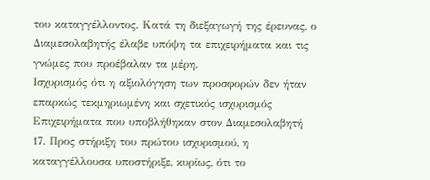του καταγγέλλοντος. Κατά τη διεξαγωγή της έρευνας, ο Διαμεσολαβητής έλαβε υπόψη τα επιχειρήματα και τις γνώμες που προέβαλαν τα μέρη.
Ισχυρισμός ότι η αξιολόγηση των προσφορών δεν ήταν επαρκώς τεκμηριωμένη και σχετικός ισχυρισμός
Επιχειρήματα που υποβλήθηκαν στον Διαμεσολαβητή
17. Προς στήριξη του πρώτου ισχυρισμού, η καταγγέλλουσα υποστήριξε, κυρίως, ότι το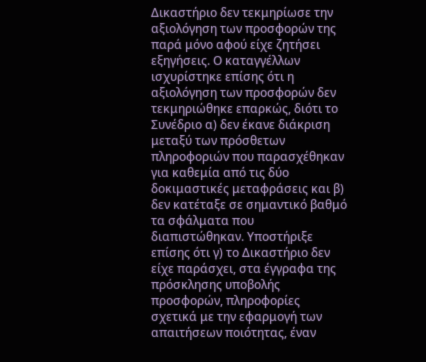Δικαστήριο δεν τεκμηρίωσε την αξιολόγηση των προσφορών της παρά μόνο αφού είχε ζητήσει εξηγήσεις. Ο καταγγέλλων ισχυρίστηκε επίσης ότι η αξιολόγηση των προσφορών δεν τεκμηριώθηκε επαρκώς, διότι το Συνέδριο α) δεν έκανε διάκριση μεταξύ των πρόσθετων πληροφοριών που παρασχέθηκαν για καθεμία από τις δύο δοκιμαστικές μεταφράσεις και β) δεν κατέταξε σε σημαντικό βαθμό τα σφάλματα που διαπιστώθηκαν. Υποστήριξε επίσης ότι γ) το Δικαστήριο δεν είχε παράσχει, στα έγγραφα της πρόσκλησης υποβολής προσφορών, πληροφορίες σχετικά με την εφαρμογή των απαιτήσεων ποιότητας, έναν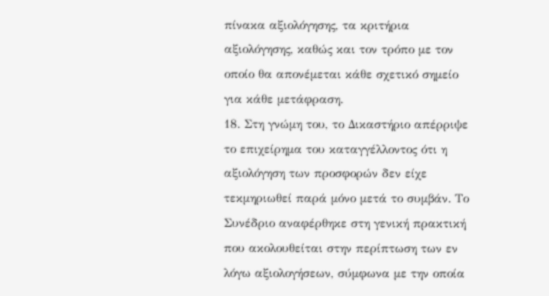πίνακα αξιολόγησης, τα κριτήρια αξιολόγησης, καθώς και τον τρόπο με τον οποίο θα απονέμεται κάθε σχετικό σημείο για κάθε μετάφραση.
18. Στη γνώμη του, το Δικαστήριο απέρριψε το επιχείρημα του καταγγέλλοντος ότι η αξιολόγηση των προσφορών δεν είχε τεκμηριωθεί παρά μόνο μετά το συμβάν. Το Συνέδριο αναφέρθηκε στη γενική πρακτική που ακολουθείται στην περίπτωση των εν λόγω αξιολογήσεων, σύμφωνα με την οποία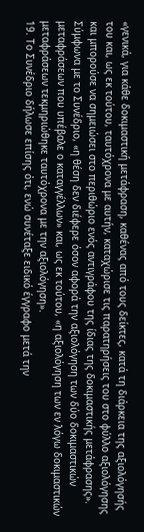«γενικά, για κάθε δοκιμαστική μετάφραση, καθένας από τους δείκτες, κατά τη διάρκεια της αξιολόγησής του και, ως εκ τούτου, ταυτόχρονα με αυτήν, καταχώρισε τις παρατηρήσεις του στο φύλλο αξιολόγησης και μπορούσε να σημειώσει στο περιθώριο ενός αντιγράφου της ίδιας της δοκιμαστικής μετάφρασης». Σύμφωνα με το Συνέδριο, «η θέση δεν διέφερε όσον αφορά την αξιολόγηση των δύο δοκιμαστικών μεταφράσεων που υπέβαλε ο καταγγέλλων» και, ως εκ τούτου, «η αξιολόγηση των εν λόγω δοκιμαστικών μεταφράσεων τεκμηριώθηκε ταυτόχρονα με την αξιολόγηση».
19. Το Συνέδριο δήλωσε επίσης ότι, ενώ συνέταξε ειδικό έγγραφο μετά την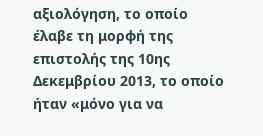αξιολόγηση, το οποίο έλαβε τη μορφή της επιστολής της 10ης Δεκεμβρίου 2013, το οποίο ήταν «μόνο για να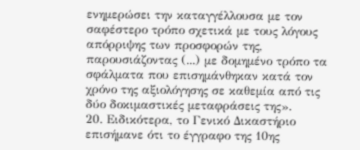ενημερώσει την καταγγέλλουσα με τον σαφέστερο τρόπο σχετικά με τους λόγους απόρριψης των προσφορών της, παρουσιάζοντας (...) με δομημένο τρόπο τα σφάλματα που επισημάνθηκαν κατά τον χρόνο της αξιολόγησης σε καθεμία από τις δύο δοκιμαστικές μεταφράσεις της».
20. Ειδικότερα, το Γενικό Δικαστήριο επισήμανε ότι το έγγραφο της 10ης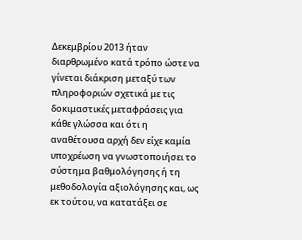Δεκεμβρίου 2013 ήταν διαρθρωμένο κατά τρόπο ώστε να γίνεται διάκριση μεταξύ των πληροφοριών σχετικά με τις δοκιμαστικές μεταφράσεις για κάθε γλώσσα και ότι η αναθέτουσα αρχή δεν είχε καμία υποχρέωση να γνωστοποιήσει το σύστημα βαθμολόγησης ή τη μεθοδολογία αξιολόγησης και, ως εκ τούτου, να κατατάξει σε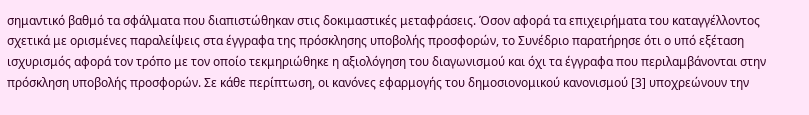σημαντικό βαθμό τα σφάλματα που διαπιστώθηκαν στις δοκιμαστικές μεταφράσεις. Όσον αφορά τα επιχειρήματα του καταγγέλλοντος σχετικά με ορισμένες παραλείψεις στα έγγραφα της πρόσκλησης υποβολής προσφορών, το Συνέδριο παρατήρησε ότι ο υπό εξέταση ισχυρισμός αφορά τον τρόπο με τον οποίο τεκμηριώθηκε η αξιολόγηση του διαγωνισμού και όχι τα έγγραφα που περιλαμβάνονται στην πρόσκληση υποβολής προσφορών. Σε κάθε περίπτωση, οι κανόνες εφαρμογής του δημοσιονομικού κανονισμού [3] υποχρεώνουν την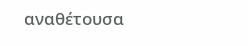αναθέτουσα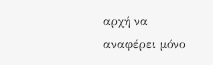αρχή να αναφέρει μόνο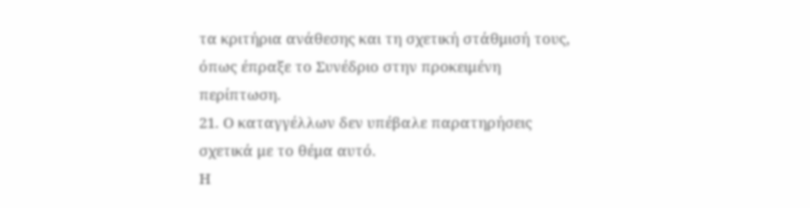τα κριτήρια ανάθεσης και τη σχετική στάθμισή τους, όπως έπραξε το Συνέδριο στην προκειμένη περίπτωση.
21. Ο καταγγέλλων δεν υπέβαλε παρατηρήσεις σχετικά με το θέμα αυτό.
Η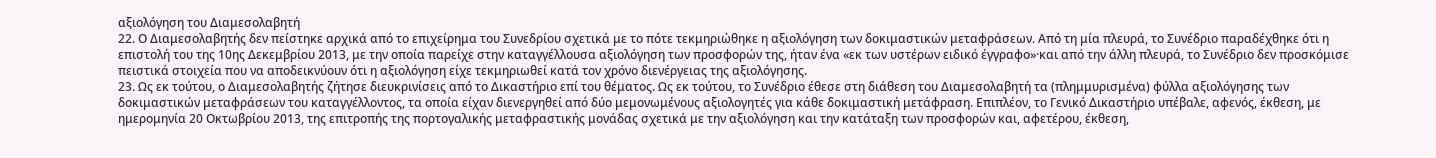αξιολόγηση του Διαμεσολαβητή
22. Ο Διαμεσολαβητής δεν πείστηκε αρχικά από το επιχείρημα του Συνεδρίου σχετικά με το πότε τεκμηριώθηκε η αξιολόγηση των δοκιμαστικών μεταφράσεων. Από τη μία πλευρά, το Συνέδριο παραδέχθηκε ότι η επιστολή του της 10ης Δεκεμβρίου 2013, με την οποία παρείχε στην καταγγέλλουσα αξιολόγηση των προσφορών της, ήταν ένα «εκ των υστέρων ειδικό έγγραφο»·και από την άλλη πλευρά, το Συνέδριο δεν προσκόμισε πειστικά στοιχεία που να αποδεικνύουν ότι η αξιολόγηση είχε τεκμηριωθεί κατά τον χρόνο διενέργειας της αξιολόγησης.
23. Ως εκ τούτου, ο Διαμεσολαβητής ζήτησε διευκρινίσεις από το Δικαστήριο επί του θέματος. Ως εκ τούτου, το Συνέδριο έθεσε στη διάθεση του Διαμεσολαβητή τα (πλημμυρισμένα) φύλλα αξιολόγησης των δοκιμαστικών μεταφράσεων του καταγγέλλοντος, τα οποία είχαν διενεργηθεί από δύο μεμονωμένους αξιολογητές για κάθε δοκιμαστική μετάφραση. Επιπλέον, το Γενικό Δικαστήριο υπέβαλε, αφενός, έκθεση, με ημερομηνία 20 Οκτωβρίου 2013, της επιτροπής της πορτογαλικής μεταφραστικής μονάδας σχετικά με την αξιολόγηση και την κατάταξη των προσφορών και, αφετέρου, έκθεση,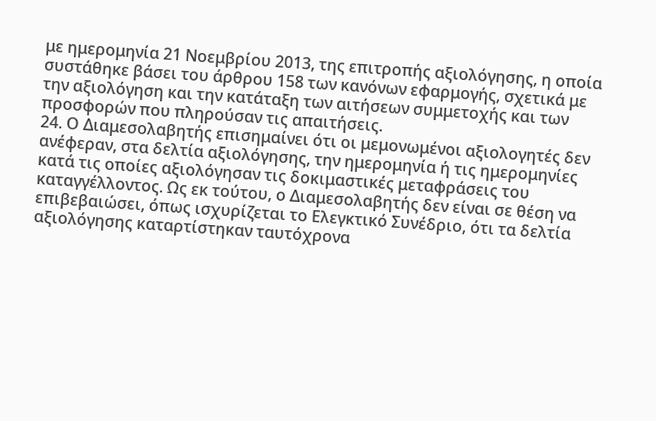με ημερομηνία 21 Νοεμβρίου 2013, της επιτροπής αξιολόγησης, η οποία συστάθηκε βάσει του άρθρου 158 των κανόνων εφαρμογής, σχετικά με την αξιολόγηση και την κατάταξη των αιτήσεων συμμετοχής και των προσφορών που πληρούσαν τις απαιτήσεις.
24. Ο Διαμεσολαβητής επισημαίνει ότι οι μεμονωμένοι αξιολογητές δεν ανέφεραν, στα δελτία αξιολόγησης, την ημερομηνία ή τις ημερομηνίες κατά τις οποίες αξιολόγησαν τις δοκιμαστικές μεταφράσεις του καταγγέλλοντος. Ως εκ τούτου, ο Διαμεσολαβητής δεν είναι σε θέση να επιβεβαιώσει, όπως ισχυρίζεται το Ελεγκτικό Συνέδριο, ότι τα δελτία αξιολόγησης καταρτίστηκαν ταυτόχρονα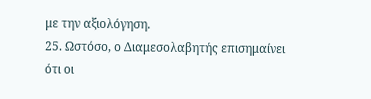με την αξιολόγηση.
25. Ωστόσο, ο Διαμεσολαβητής επισημαίνει ότι οι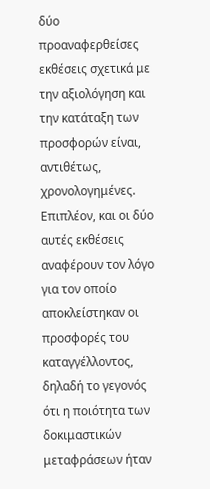δύο προαναφερθείσες εκθέσεις σχετικά με την αξιολόγηση και την κατάταξη των προσφορών είναι, αντιθέτως, χρονολογημένες. Επιπλέον, και οι δύο αυτές εκθέσεις αναφέρουν τον λόγο για τον οποίο αποκλείστηκαν οι προσφορές του καταγγέλλοντος, δηλαδή το γεγονός ότι η ποιότητα των δοκιμαστικών μεταφράσεων ήταν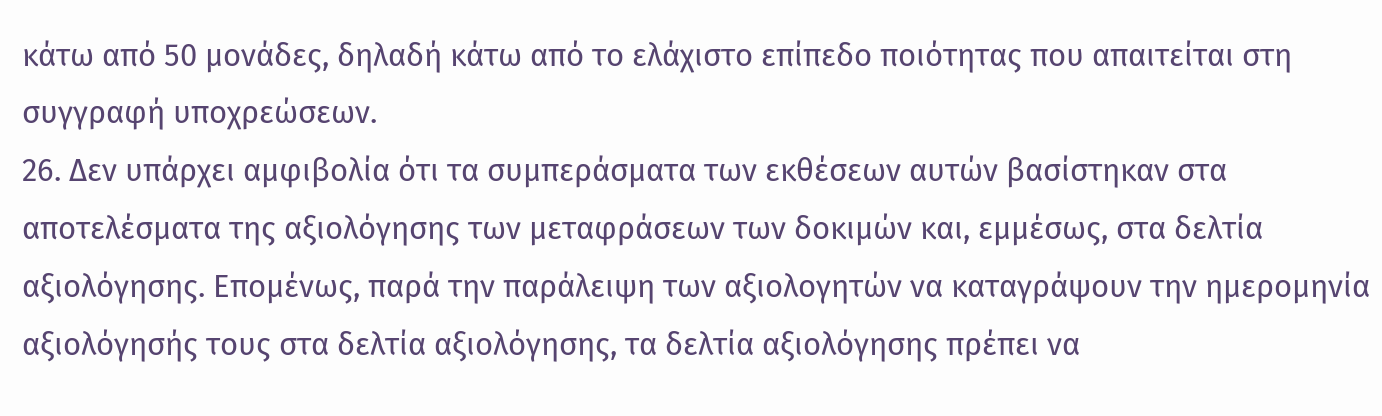κάτω από 50 μονάδες, δηλαδή κάτω από το ελάχιστο επίπεδο ποιότητας που απαιτείται στη συγγραφή υποχρεώσεων.
26. Δεν υπάρχει αμφιβολία ότι τα συμπεράσματα των εκθέσεων αυτών βασίστηκαν στα αποτελέσματα της αξιολόγησης των μεταφράσεων των δοκιμών και, εμμέσως, στα δελτία αξιολόγησης. Επομένως, παρά την παράλειψη των αξιολογητών να καταγράψουν την ημερομηνία αξιολόγησής τους στα δελτία αξιολόγησης, τα δελτία αξιολόγησης πρέπει να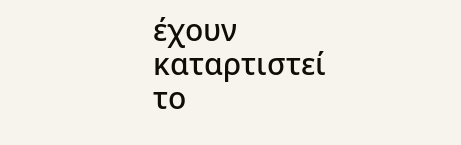έχουν καταρτιστεί το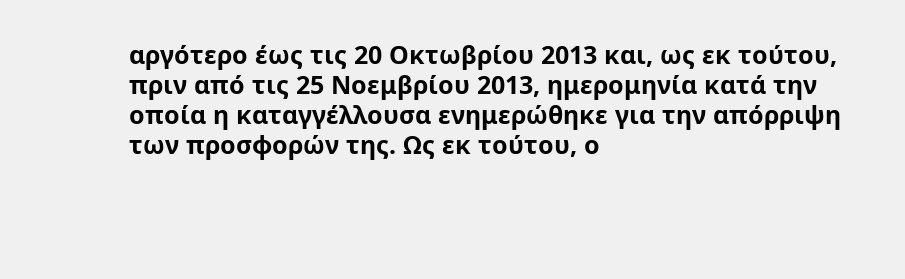αργότερο έως τις 20 Οκτωβρίου 2013 και, ως εκ τούτου, πριν από τις 25 Νοεμβρίου 2013, ημερομηνία κατά την οποία η καταγγέλλουσα ενημερώθηκε για την απόρριψη των προσφορών της. Ως εκ τούτου, ο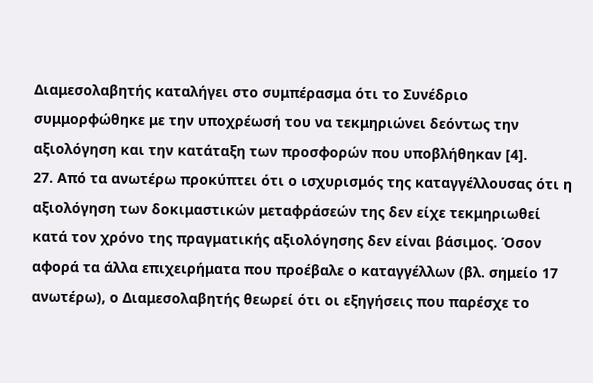Διαμεσολαβητής καταλήγει στο συμπέρασμα ότι το Συνέδριο συμμορφώθηκε με την υποχρέωσή του να τεκμηριώνει δεόντως την αξιολόγηση και την κατάταξη των προσφορών που υποβλήθηκαν [4].
27. Από τα ανωτέρω προκύπτει ότι ο ισχυρισμός της καταγγέλλουσας ότι η αξιολόγηση των δοκιμαστικών μεταφράσεών της δεν είχε τεκμηριωθεί κατά τον χρόνο της πραγματικής αξιολόγησης δεν είναι βάσιμος. Όσον αφορά τα άλλα επιχειρήματα που προέβαλε ο καταγγέλλων (βλ. σημείο 17 ανωτέρω), ο Διαμεσολαβητής θεωρεί ότι οι εξηγήσεις που παρέσχε το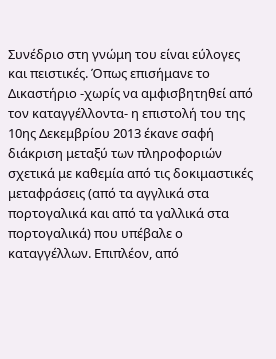Συνέδριο στη γνώμη του είναι εύλογες και πειστικές. Όπως επισήμανε το Δικαστήριο -χωρίς να αμφισβητηθεί από τον καταγγέλλοντα- η επιστολή του της 10ης Δεκεμβρίου 2013 έκανε σαφή διάκριση μεταξύ των πληροφοριών σχετικά με καθεμία από τις δοκιμαστικές μεταφράσεις (από τα αγγλικά στα πορτογαλικά και από τα γαλλικά στα πορτογαλικά) που υπέβαλε ο καταγγέλλων. Επιπλέον, από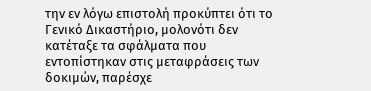την εν λόγω επιστολή προκύπτει ότι το Γενικό Δικαστήριο, μολονότι δεν κατέταξε τα σφάλματα που εντοπίστηκαν στις μεταφράσεις των δοκιμών, παρέσχε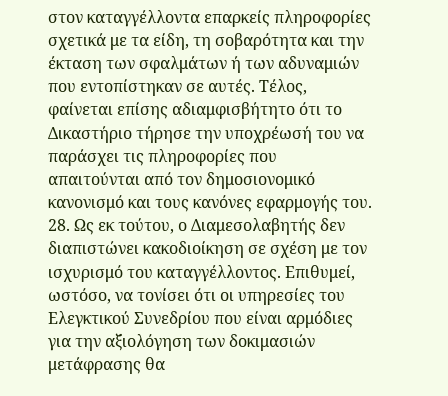στον καταγγέλλοντα επαρκείς πληροφορίες σχετικά με τα είδη, τη σοβαρότητα και την έκταση των σφαλμάτων ή των αδυναμιών που εντοπίστηκαν σε αυτές. Τέλος, φαίνεται επίσης αδιαμφισβήτητο ότι το Δικαστήριο τήρησε την υποχρέωσή του να παράσχει τις πληροφορίες που απαιτούνται από τον δημοσιονομικό κανονισμό και τους κανόνες εφαρμογής του.
28. Ως εκ τούτου, ο Διαμεσολαβητής δεν διαπιστώνει κακοδιοίκηση σε σχέση με τον ισχυρισμό του καταγγέλλοντος. Επιθυμεί, ωστόσο, να τονίσει ότι οι υπηρεσίες του Ελεγκτικού Συνεδρίου που είναι αρμόδιες για την αξιολόγηση των δοκιμασιών μετάφρασης θα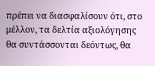πρέπει να διασφαλίσουν ότι, στο μέλλον, τα δελτία αξιολόγησης θα συντάσσονται δεόντως, θα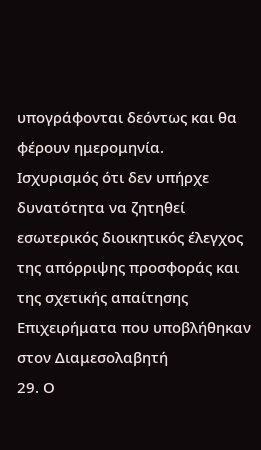υπογράφονται δεόντως και θα φέρουν ημερομηνία.
Ισχυρισμός ότι δεν υπήρχε δυνατότητα να ζητηθεί εσωτερικός διοικητικός έλεγχος της απόρριψης προσφοράς και της σχετικής απαίτησης
Επιχειρήματα που υποβλήθηκαν στον Διαμεσολαβητή
29. Ο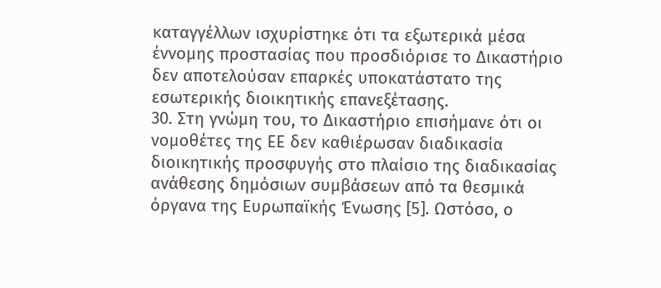καταγγέλλων ισχυρίστηκε ότι τα εξωτερικά μέσα έννομης προστασίας που προσδιόρισε το Δικαστήριο δεν αποτελούσαν επαρκές υποκατάστατο της εσωτερικής διοικητικής επανεξέτασης.
30. Στη γνώμη του, το Δικαστήριο επισήμανε ότι οι νομοθέτες της ΕΕ δεν καθιέρωσαν διαδικασία διοικητικής προσφυγής στο πλαίσιο της διαδικασίας ανάθεσης δημόσιων συμβάσεων από τα θεσμικά όργανα της Ευρωπαϊκής Ένωσης [5]. Ωστόσο, ο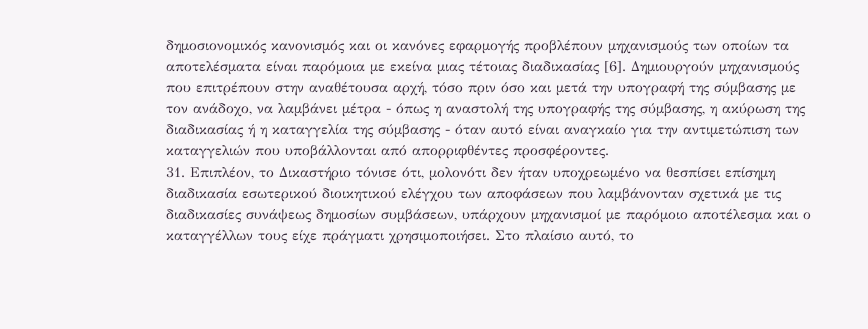δημοσιονομικός κανονισμός και οι κανόνες εφαρμογής προβλέπουν μηχανισμούς των οποίων τα αποτελέσματα είναι παρόμοια με εκείνα μιας τέτοιας διαδικασίας [6]. Δημιουργούν μηχανισμούς που επιτρέπουν στην αναθέτουσα αρχή, τόσο πριν όσο και μετά την υπογραφή της σύμβασης με τον ανάδοχο, να λαμβάνει μέτρα - όπως η αναστολή της υπογραφής της σύμβασης, η ακύρωση της διαδικασίας ή η καταγγελία της σύμβασης - όταν αυτό είναι αναγκαίο για την αντιμετώπιση των καταγγελιών που υποβάλλονται από απορριφθέντες προσφέροντες.
31. Επιπλέον, το Δικαστήριο τόνισε ότι, μολονότι δεν ήταν υποχρεωμένο να θεσπίσει επίσημη διαδικασία εσωτερικού διοικητικού ελέγχου των αποφάσεων που λαμβάνονταν σχετικά με τις διαδικασίες συνάψεως δημοσίων συμβάσεων, υπάρχουν μηχανισμοί με παρόμοιο αποτέλεσμα και ο καταγγέλλων τους είχε πράγματι χρησιμοποιήσει. Στο πλαίσιο αυτό, το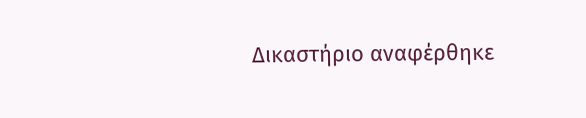Δικαστήριο αναφέρθηκε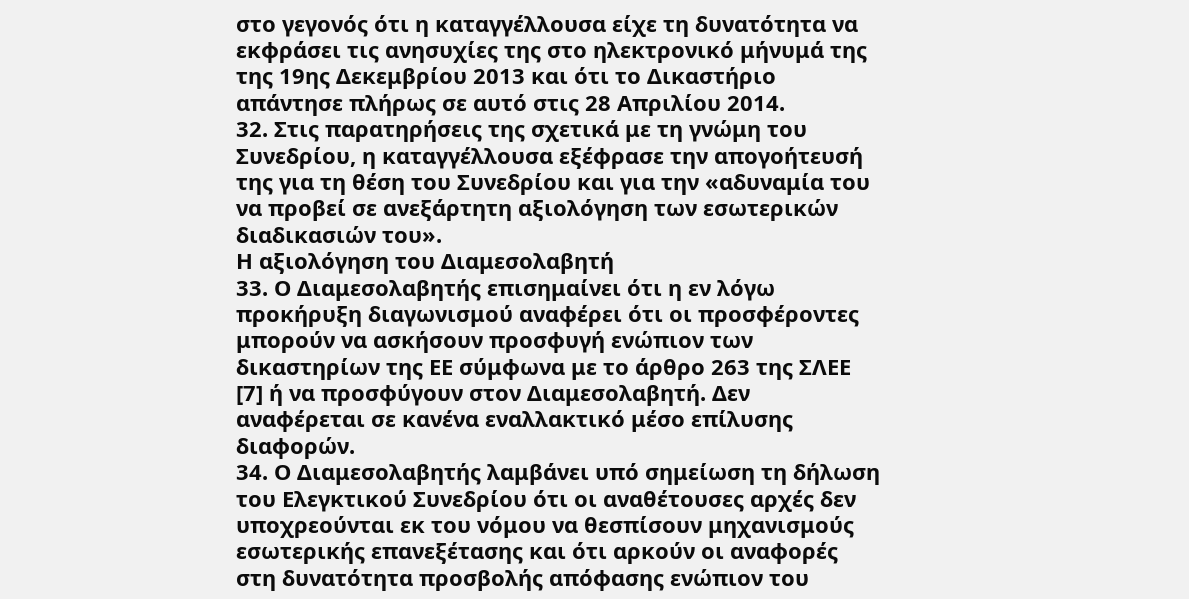στο γεγονός ότι η καταγγέλλουσα είχε τη δυνατότητα να εκφράσει τις ανησυχίες της στο ηλεκτρονικό μήνυμά της της 19ης Δεκεμβρίου 2013 και ότι το Δικαστήριο απάντησε πλήρως σε αυτό στις 28 Απριλίου 2014.
32. Στις παρατηρήσεις της σχετικά με τη γνώμη του Συνεδρίου, η καταγγέλλουσα εξέφρασε την απογοήτευσή της για τη θέση του Συνεδρίου και για την «αδυναμία του να προβεί σε ανεξάρτητη αξιολόγηση των εσωτερικών διαδικασιών του».
Η αξιολόγηση του Διαμεσολαβητή
33. Ο Διαμεσολαβητής επισημαίνει ότι η εν λόγω προκήρυξη διαγωνισμού αναφέρει ότι οι προσφέροντες μπορούν να ασκήσουν προσφυγή ενώπιον των δικαστηρίων της ΕΕ σύμφωνα με το άρθρο 263 της ΣΛΕΕ [7] ή να προσφύγουν στον Διαμεσολαβητή. Δεν αναφέρεται σε κανένα εναλλακτικό μέσο επίλυσης διαφορών.
34. Ο Διαμεσολαβητής λαμβάνει υπό σημείωση τη δήλωση του Ελεγκτικού Συνεδρίου ότι οι αναθέτουσες αρχές δεν υποχρεούνται εκ του νόμου να θεσπίσουν μηχανισμούς εσωτερικής επανεξέτασης και ότι αρκούν οι αναφορές στη δυνατότητα προσβολής απόφασης ενώπιον του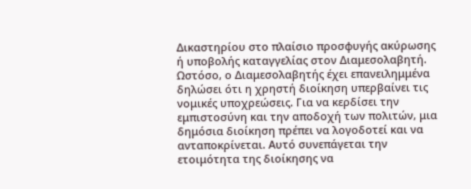Δικαστηρίου στο πλαίσιο προσφυγής ακύρωσης ή υποβολής καταγγελίας στον Διαμεσολαβητή. Ωστόσο, ο Διαμεσολαβητής έχει επανειλημμένα δηλώσει ότι η χρηστή διοίκηση υπερβαίνει τις νομικές υποχρεώσεις. Για να κερδίσει την εμπιστοσύνη και την αποδοχή των πολιτών, μια δημόσια διοίκηση πρέπει να λογοδοτεί και να ανταποκρίνεται. Αυτό συνεπάγεται την ετοιμότητα της διοίκησης να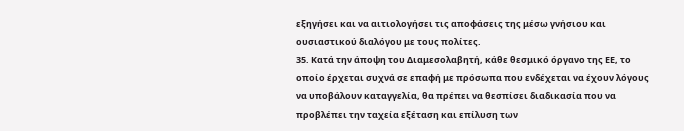εξηγήσει και να αιτιολογήσει τις αποφάσεις της μέσω γνήσιου και ουσιαστικού διαλόγου με τους πολίτες.
35. Κατά την άποψη του Διαμεσολαβητή, κάθε θεσμικό όργανο της ΕΕ, το οποίο έρχεται συχνά σε επαφή με πρόσωπα που ενδέχεται να έχουν λόγους να υποβάλουν καταγγελία, θα πρέπει να θεσπίσει διαδικασία που να προβλέπει την ταχεία εξέταση και επίλυση των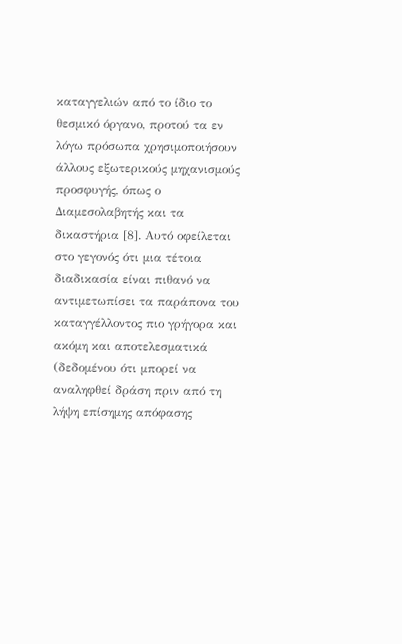καταγγελιών από το ίδιο το θεσμικό όργανο, προτού τα εν λόγω πρόσωπα χρησιμοποιήσουν άλλους εξωτερικούς μηχανισμούς προσφυγής, όπως ο Διαμεσολαβητής και τα δικαστήρια [8]. Αυτό οφείλεται στο γεγονός ότι μια τέτοια διαδικασία είναι πιθανό να αντιμετωπίσει τα παράπονα του καταγγέλλοντος πιο γρήγορα και ακόμη και αποτελεσματικά (δεδομένου ότι μπορεί να αναληφθεί δράση πριν από τη λήψη επίσημης απόφασης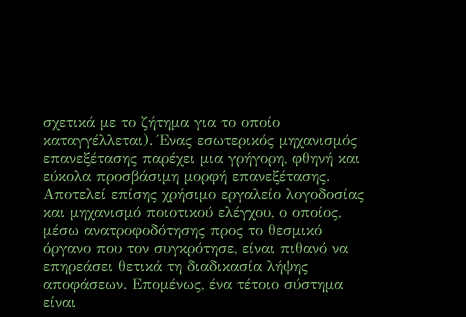σχετικά με το ζήτημα για το οποίο καταγγέλλεται). Ένας εσωτερικός μηχανισμός επανεξέτασης παρέχει μια γρήγορη, φθηνή και εύκολα προσβάσιμη μορφή επανεξέτασης. Αποτελεί επίσης χρήσιμο εργαλείο λογοδοσίας και μηχανισμό ποιοτικού ελέγχου, ο οποίος, μέσω ανατροφοδότησης προς το θεσμικό όργανο που τον συγκρότησε, είναι πιθανό να επηρεάσει θετικά τη διαδικασία λήψης αποφάσεων. Επομένως, ένα τέτοιο σύστημα είναι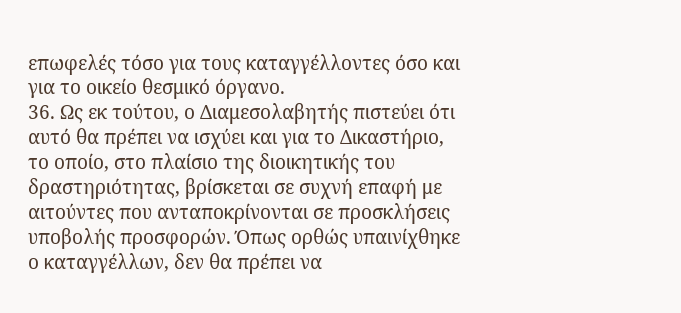επωφελές τόσο για τους καταγγέλλοντες όσο και για το οικείο θεσμικό όργανο.
36. Ως εκ τούτου, ο Διαμεσολαβητής πιστεύει ότι αυτό θα πρέπει να ισχύει και για το Δικαστήριο, το οποίο, στο πλαίσιο της διοικητικής του δραστηριότητας, βρίσκεται σε συχνή επαφή με αιτούντες που ανταποκρίνονται σε προσκλήσεις υποβολής προσφορών. Όπως ορθώς υπαινίχθηκε ο καταγγέλλων, δεν θα πρέπει να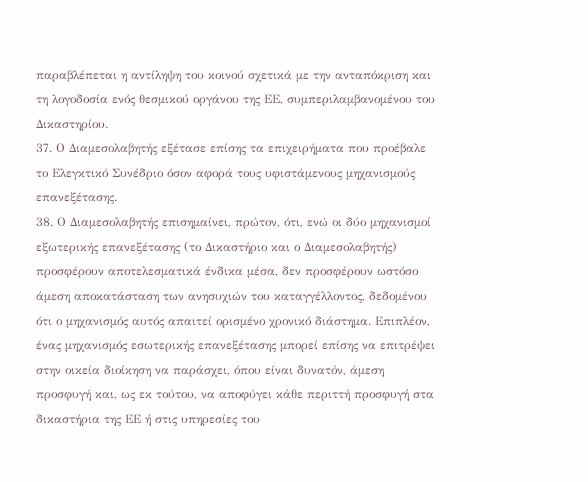παραβλέπεται η αντίληψη του κοινού σχετικά με την ανταπόκριση και τη λογοδοσία ενός θεσμικού οργάνου της ΕΕ, συμπεριλαμβανομένου του Δικαστηρίου.
37. Ο Διαμεσολαβητής εξέτασε επίσης τα επιχειρήματα που προέβαλε το Ελεγκτικό Συνέδριο όσον αφορά τους υφιστάμενους μηχανισμούς επανεξέτασης.
38. Ο Διαμεσολαβητής επισημαίνει, πρώτον, ότι, ενώ οι δύο μηχανισμοί εξωτερικής επανεξέτασης (το Δικαστήριο και ο Διαμεσολαβητής) προσφέρουν αποτελεσματικά ένδικα μέσα, δεν προσφέρουν ωστόσο άμεση αποκατάσταση των ανησυχιών του καταγγέλλοντος, δεδομένου ότι ο μηχανισμός αυτός απαιτεί ορισμένο χρονικό διάστημα. Επιπλέον, ένας μηχανισμός εσωτερικής επανεξέτασης μπορεί επίσης να επιτρέψει στην οικεία διοίκηση να παράσχει, όπου είναι δυνατόν, άμεση προσφυγή και, ως εκ τούτου, να αποφύγει κάθε περιττή προσφυγή στα δικαστήρια της ΕΕ ή στις υπηρεσίες του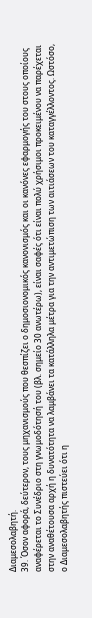Διαμεσολαβητή.
39. Όσον αφορά, δεύτερον, τους μηχανισμούς που θεσπίζει ο δημοσιονομικός κανονισμός και οι κανόνες εφαρμογής του στους οποίους αναφέρεται το Συνέδριο στη γνωμοδότησή του (βλ. σημείο 30 ανωτέρω), είναι σαφές ότι είναι πολύ χρήσιμοι προκειμένου να παρέχεται στην αναθέτουσα αρχή η δυνατότητα να λαμβάνει τα κατάλληλα μέτρα για την αντιμετώπιση των αιτιάσεων του καταγγέλλοντος. Ωστόσο, ο Διαμεσολαβητής πιστεύει ότι η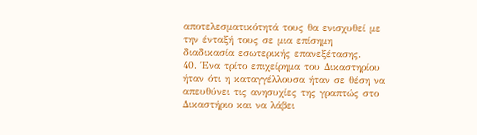αποτελεσματικότητά τους θα ενισχυθεί με την ένταξή τους σε μια επίσημη διαδικασία εσωτερικής επανεξέτασης.
40. Ένα τρίτο επιχείρημα του Δικαστηρίου ήταν ότι η καταγγέλλουσα ήταν σε θέση να απευθύνει τις ανησυχίες της γραπτώς στο Δικαστήριο και να λάβει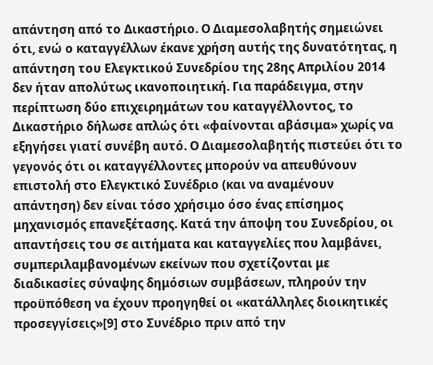απάντηση από το Δικαστήριο. Ο Διαμεσολαβητής σημειώνει ότι, ενώ ο καταγγέλλων έκανε χρήση αυτής της δυνατότητας, η απάντηση του Ελεγκτικού Συνεδρίου της 28ης Απριλίου 2014 δεν ήταν απολύτως ικανοποιητική. Για παράδειγμα, στην περίπτωση δύο επιχειρημάτων του καταγγέλλοντος, το Δικαστήριο δήλωσε απλώς ότι «φαίνονται αβάσιμα» χωρίς να εξηγήσει γιατί συνέβη αυτό. Ο Διαμεσολαβητής πιστεύει ότι το γεγονός ότι οι καταγγέλλοντες μπορούν να απευθύνουν επιστολή στο Ελεγκτικό Συνέδριο (και να αναμένουν απάντηση) δεν είναι τόσο χρήσιμο όσο ένας επίσημος μηχανισμός επανεξέτασης. Κατά την άποψη του Συνεδρίου, οι απαντήσεις του σε αιτήματα και καταγγελίες που λαμβάνει, συμπεριλαμβανομένων εκείνων που σχετίζονται με διαδικασίες σύναψης δημόσιων συμβάσεων, πληρούν την προϋπόθεση να έχουν προηγηθεί οι «κατάλληλες διοικητικές προσεγγίσεις»[9] στο Συνέδριο πριν από την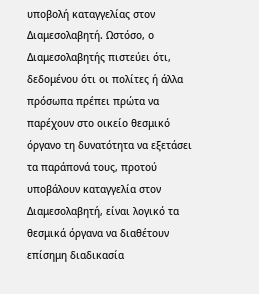υποβολή καταγγελίας στον Διαμεσολαβητή. Ωστόσο, ο Διαμεσολαβητής πιστεύει ότι, δεδομένου ότι οι πολίτες ή άλλα πρόσωπα πρέπει πρώτα να παρέχουν στο οικείο θεσμικό όργανο τη δυνατότητα να εξετάσει τα παράπονά τους, προτού υποβάλουν καταγγελία στον Διαμεσολαβητή, είναι λογικό τα θεσμικά όργανα να διαθέτουν επίσημη διαδικασία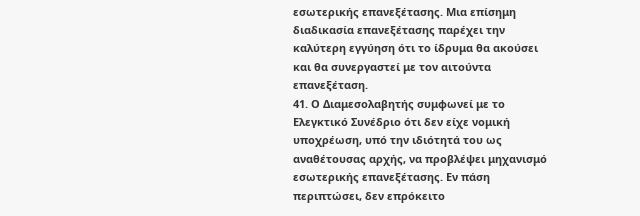εσωτερικής επανεξέτασης. Μια επίσημη διαδικασία επανεξέτασης παρέχει την καλύτερη εγγύηση ότι το ίδρυμα θα ακούσει και θα συνεργαστεί με τον αιτούντα επανεξέταση.
41. Ο Διαμεσολαβητής συμφωνεί με το Ελεγκτικό Συνέδριο ότι δεν είχε νομική υποχρέωση, υπό την ιδιότητά του ως αναθέτουσας αρχής, να προβλέψει μηχανισμό εσωτερικής επανεξέτασης. Εν πάση περιπτώσει, δεν επρόκειτο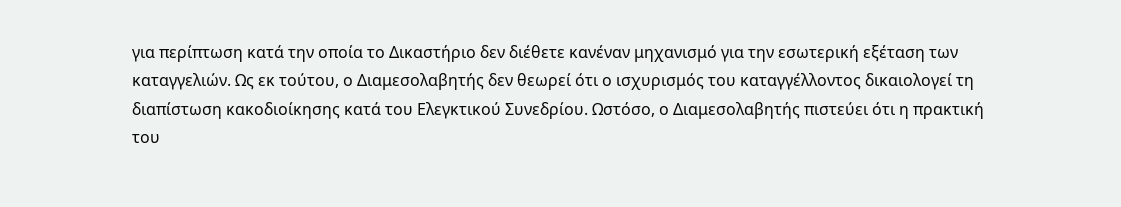για περίπτωση κατά την οποία το Δικαστήριο δεν διέθετε κανέναν μηχανισμό για την εσωτερική εξέταση των καταγγελιών. Ως εκ τούτου, ο Διαμεσολαβητής δεν θεωρεί ότι ο ισχυρισμός του καταγγέλλοντος δικαιολογεί τη διαπίστωση κακοδιοίκησης κατά του Ελεγκτικού Συνεδρίου. Ωστόσο, ο Διαμεσολαβητής πιστεύει ότι η πρακτική του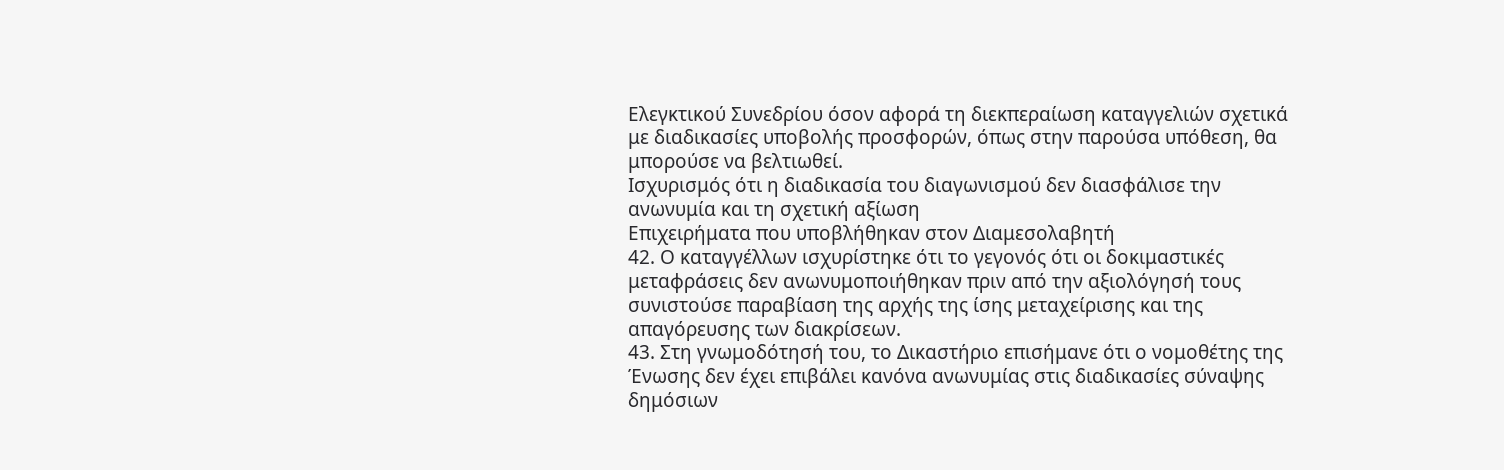Ελεγκτικού Συνεδρίου όσον αφορά τη διεκπεραίωση καταγγελιών σχετικά με διαδικασίες υποβολής προσφορών, όπως στην παρούσα υπόθεση, θα μπορούσε να βελτιωθεί.
Ισχυρισμός ότι η διαδικασία του διαγωνισμού δεν διασφάλισε την ανωνυμία και τη σχετική αξίωση
Επιχειρήματα που υποβλήθηκαν στον Διαμεσολαβητή
42. Ο καταγγέλλων ισχυρίστηκε ότι το γεγονός ότι οι δοκιμαστικές μεταφράσεις δεν ανωνυμοποιήθηκαν πριν από την αξιολόγησή τους συνιστούσε παραβίαση της αρχής της ίσης μεταχείρισης και της απαγόρευσης των διακρίσεων.
43. Στη γνωμοδότησή του, το Δικαστήριο επισήμανε ότι ο νομοθέτης της Ένωσης δεν έχει επιβάλει κανόνα ανωνυμίας στις διαδικασίες σύναψης δημόσιων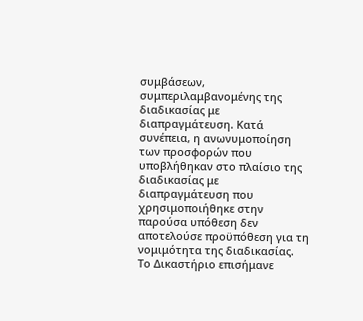συμβάσεων, συμπεριλαμβανομένης της διαδικασίας με διαπραγμάτευση. Κατά συνέπεια, η ανωνυμοποίηση των προσφορών που υποβλήθηκαν στο πλαίσιο της διαδικασίας με διαπραγμάτευση που χρησιμοποιήθηκε στην παρούσα υπόθεση δεν αποτελούσε προϋπόθεση για τη νομιμότητα της διαδικασίας. Το Δικαστήριο επισήμανε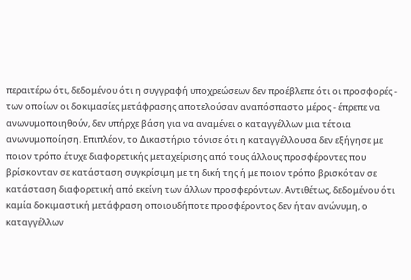περαιτέρω ότι, δεδομένου ότι η συγγραφή υποχρεώσεων δεν προέβλεπε ότι οι προσφορές - των οποίων οι δοκιμασίες μετάφρασης αποτελούσαν αναπόσπαστο μέρος - έπρεπε να ανωνυμοποιηθούν, δεν υπήρχε βάση για να αναμένει ο καταγγέλλων μια τέτοια ανωνυμοποίηση. Επιπλέον, το Δικαστήριο τόνισε ότι η καταγγέλλουσα δεν εξήγησε με ποιον τρόπο έτυχε διαφορετικής μεταχείρισης από τους άλλους προσφέροντες που βρίσκονταν σε κατάσταση συγκρίσιμη με τη δική της ή με ποιον τρόπο βρισκόταν σε κατάσταση διαφορετική από εκείνη των άλλων προσφερόντων. Αντιθέτως, δεδομένου ότι καμία δοκιμαστική μετάφραση οποιουδήποτε προσφέροντος δεν ήταν ανώνυμη, ο καταγγέλλων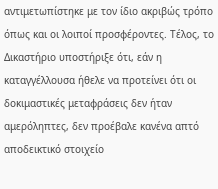αντιμετωπίστηκε με τον ίδιο ακριβώς τρόπο όπως και οι λοιποί προσφέροντες. Τέλος, το Δικαστήριο υποστήριξε ότι, εάν η καταγγέλλουσα ήθελε να προτείνει ότι οι δοκιμαστικές μεταφράσεις δεν ήταν αμερόληπτες, δεν προέβαλε κανένα απτό αποδεικτικό στοιχείο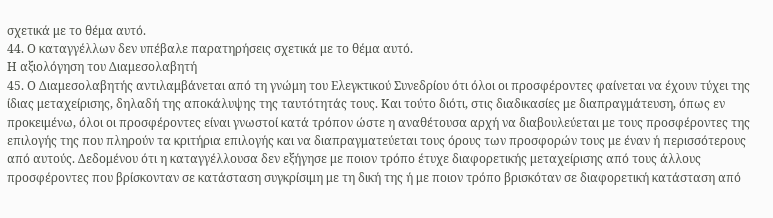σχετικά με το θέμα αυτό.
44. Ο καταγγέλλων δεν υπέβαλε παρατηρήσεις σχετικά με το θέμα αυτό.
Η αξιολόγηση του Διαμεσολαβητή
45. Ο Διαμεσολαβητής αντιλαμβάνεται από τη γνώμη του Ελεγκτικού Συνεδρίου ότι όλοι οι προσφέροντες φαίνεται να έχουν τύχει της ίδιας μεταχείρισης, δηλαδή της αποκάλυψης της ταυτότητάς τους. Και τούτο διότι, στις διαδικασίες με διαπραγμάτευση, όπως εν προκειμένω, όλοι οι προσφέροντες είναι γνωστοί κατά τρόπον ώστε η αναθέτουσα αρχή να διαβουλεύεται με τους προσφέροντες της επιλογής της που πληρούν τα κριτήρια επιλογής και να διαπραγματεύεται τους όρους των προσφορών τους με έναν ή περισσότερους από αυτούς. Δεδομένου ότι η καταγγέλλουσα δεν εξήγησε με ποιον τρόπο έτυχε διαφορετικής μεταχείρισης από τους άλλους προσφέροντες που βρίσκονταν σε κατάσταση συγκρίσιμη με τη δική της ή με ποιον τρόπο βρισκόταν σε διαφορετική κατάσταση από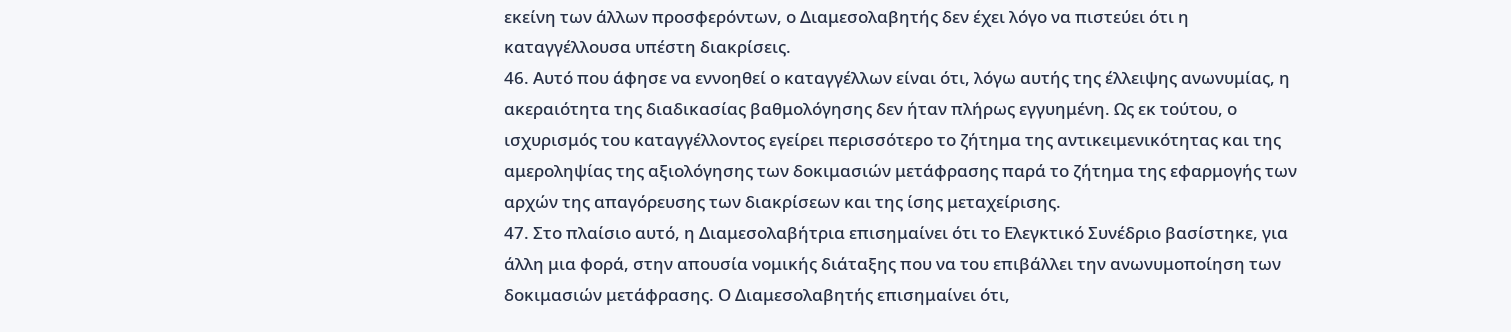εκείνη των άλλων προσφερόντων, ο Διαμεσολαβητής δεν έχει λόγο να πιστεύει ότι η καταγγέλλουσα υπέστη διακρίσεις.
46. Αυτό που άφησε να εννοηθεί ο καταγγέλλων είναι ότι, λόγω αυτής της έλλειψης ανωνυμίας, η ακεραιότητα της διαδικασίας βαθμολόγησης δεν ήταν πλήρως εγγυημένη. Ως εκ τούτου, ο ισχυρισμός του καταγγέλλοντος εγείρει περισσότερο το ζήτημα της αντικειμενικότητας και της αμεροληψίας της αξιολόγησης των δοκιμασιών μετάφρασης παρά το ζήτημα της εφαρμογής των αρχών της απαγόρευσης των διακρίσεων και της ίσης μεταχείρισης.
47. Στο πλαίσιο αυτό, η Διαμεσολαβήτρια επισημαίνει ότι το Ελεγκτικό Συνέδριο βασίστηκε, για άλλη μια φορά, στην απουσία νομικής διάταξης που να του επιβάλλει την ανωνυμοποίηση των δοκιμασιών μετάφρασης. Ο Διαμεσολαβητής επισημαίνει ότι,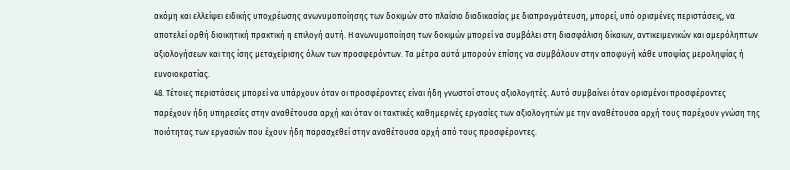ακόμη και ελλείψει ειδικής υποχρέωσης ανωνυμοποίησης των δοκιμών στο πλαίσιο διαδικασίας με διαπραγμάτευση, μπορεί, υπό ορισμένες περιστάσεις, να αποτελεί ορθή διοικητική πρακτική η επιλογή αυτή. Η ανωνυμοποίηση των δοκιμών μπορεί να συμβάλει στη διασφάλιση δίκαιων, αντικειμενικών και αμερόληπτων αξιολογήσεων και της ίσης μεταχείρισης όλων των προσφερόντων. Τα μέτρα αυτά μπορούν επίσης να συμβάλουν στην αποφυγή κάθε υποψίας μεροληψίας ή ευνοιοκρατίας.
48. Τέτοιες περιστάσεις μπορεί να υπάρχουν όταν οι προσφέροντες είναι ήδη γνωστοί στους αξιολογητές. Αυτό συμβαίνει όταν ορισμένοι προσφέροντες παρέχουν ήδη υπηρεσίες στην αναθέτουσα αρχή και όταν οι τακτικές καθημερινές εργασίες των αξιολογητών με την αναθέτουσα αρχή τους παρέχουν γνώση της ποιότητας των εργασιών που έχουν ήδη παρασχεθεί στην αναθέτουσα αρχή από τους προσφέροντες.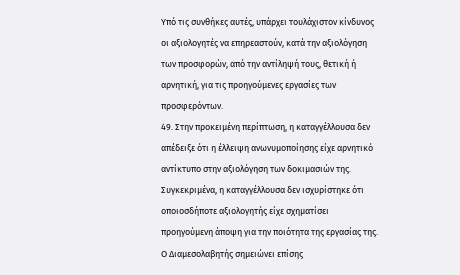Υπό τις συνθήκες αυτές, υπάρχει τουλάχιστον κίνδυνος οι αξιολογητές να επηρεαστούν, κατά την αξιολόγηση των προσφορών, από την αντίληψή τους, θετική ή αρνητική, για τις προηγούμενες εργασίες των προσφερόντων.
49. Στην προκειμένη περίπτωση, η καταγγέλλουσα δεν απέδειξε ότι η έλλειψη ανωνυμοποίησης είχε αρνητικό αντίκτυπο στην αξιολόγηση των δοκιμασιών της. Συγκεκριμένα, η καταγγέλλουσα δεν ισχυρίστηκε ότι οποιοσδήποτε αξιολογητής είχε σχηματίσει προηγούμενη άποψη για την ποιότητα της εργασίας της. Ο Διαμεσολαβητής σημειώνει επίσης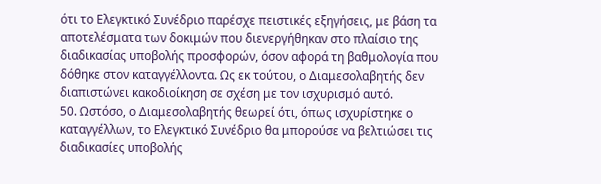ότι το Ελεγκτικό Συνέδριο παρέσχε πειστικές εξηγήσεις, με βάση τα αποτελέσματα των δοκιμών που διενεργήθηκαν στο πλαίσιο της διαδικασίας υποβολής προσφορών, όσον αφορά τη βαθμολογία που δόθηκε στον καταγγέλλοντα. Ως εκ τούτου, ο Διαμεσολαβητής δεν διαπιστώνει κακοδιοίκηση σε σχέση με τον ισχυρισμό αυτό.
50. Ωστόσο, ο Διαμεσολαβητής θεωρεί ότι, όπως ισχυρίστηκε ο καταγγέλλων, το Ελεγκτικό Συνέδριο θα μπορούσε να βελτιώσει τις διαδικασίες υποβολής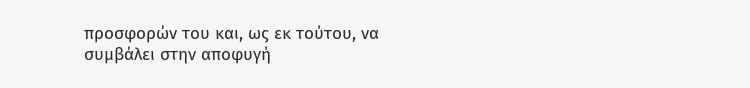προσφορών του και, ως εκ τούτου, να συμβάλει στην αποφυγή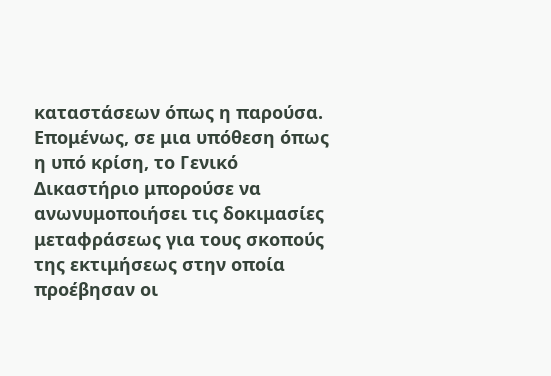καταστάσεων όπως η παρούσα. Επομένως, σε μια υπόθεση όπως η υπό κρίση, το Γενικό Δικαστήριο μπορούσε να ανωνυμοποιήσει τις δοκιμασίες μεταφράσεως για τους σκοπούς της εκτιμήσεως στην οποία προέβησαν οι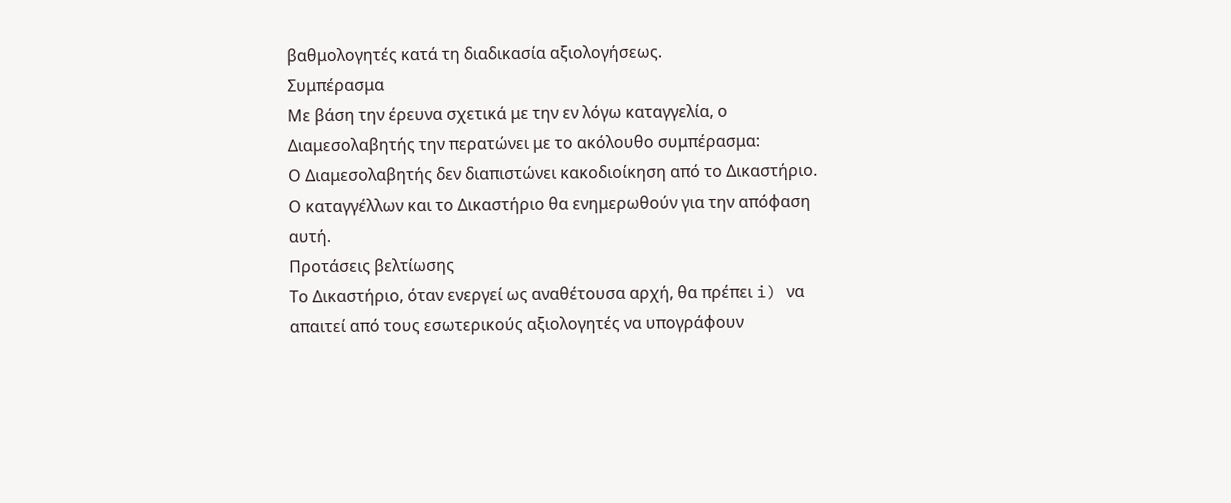βαθμολογητές κατά τη διαδικασία αξιολογήσεως.
Συμπέρασμα
Με βάση την έρευνα σχετικά με την εν λόγω καταγγελία, ο Διαμεσολαβητής την περατώνει με το ακόλουθο συμπέρασμα:
Ο Διαμεσολαβητής δεν διαπιστώνει κακοδιοίκηση από το Δικαστήριο.
Ο καταγγέλλων και το Δικαστήριο θα ενημερωθούν για την απόφαση αυτή.
Προτάσεις βελτίωσης
Το Δικαστήριο, όταν ενεργεί ως αναθέτουσα αρχή, θα πρέπει i) να απαιτεί από τους εσωτερικούς αξιολογητές να υπογράφουν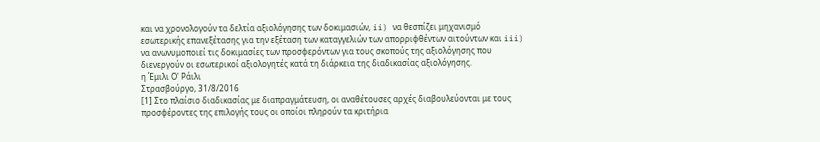και να χρονολογούν τα δελτία αξιολόγησης των δοκιμασιών, ii) να θεσπίζει μηχανισμό εσωτερικής επανεξέτασης για την εξέταση των καταγγελιών των απορριφθέντων αιτούντων και iii) να ανωνυμοποιεί τις δοκιμασίες των προσφερόντων για τους σκοπούς της αξιολόγησης που διενεργούν οι εσωτερικοί αξιολογητές κατά τη διάρκεια της διαδικασίας αξιολόγησης.
η Έμιλι Ο' Ράιλι
Στρασβούργο, 31/8/2016
[1] Στο πλαίσιο διαδικασίας με διαπραγμάτευση, οι αναθέτουσες αρχές διαβουλεύονται με τους προσφέροντες της επιλογής τους οι οποίοι πληρούν τα κριτήρια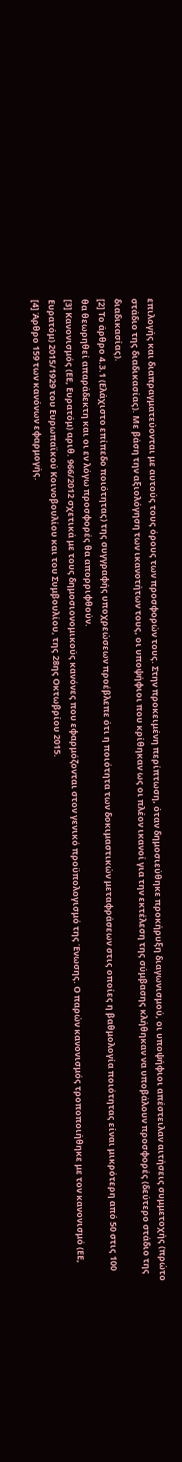επιλογής και διαπραγματεύονται με αυτούς τους όρους των προσφορών τους. Στην προκειμένη περίπτωση, όταν δημοσιεύθηκε προκήρυξη διαγωνισμού, οι υποψήφιοι απέστειλαν αιτήσεις συμμετοχής (πρώτο στάδιο της διαδικασίας). Με βάση την αξιολόγηση των ικανοτήτων τους, οι υποψήφιοι που κρίθηκαν ως οι πλέον ικανοί για την εκτέλεση της σύμβασης κλήθηκαν να υποβάλουν προσφορές (δεύτερο στάδιο της διαδικασίας).
[2] Το άρθρο 4.3.1 (Ελάχιστο επίπεδο ποιότητας) της συγγραφής υποχρεώσεων προέβλεπε ότι η ποιότητα των δοκιμαστικών μεταφράσεων στις οποίες η βαθμολογία ποιότητας είναι μικρότερη από 50 στις 100 θα θεωρηθεί απαράδεκτη και οι εν λόγω προσφορές θα απορριφθούν.
[3] Κανονισμός (ΕΕ, Ευρατόμ) αριθ. 966/2012 σχετικά με τους δημοσιονομικούς κανόνες που εφαρμόζονται στον γενικό προϋπολογισμό της Ένωσης. Ο παρών κανονισμός τροποποιήθηκε με τον κανονισμό (ΕΕ, Ευρατόμ) 2015/1929 του Ευρωπαϊκού Κοινοβουλίου και του Συμβουλίου, της 28ης Οκτωβρίου 2015.
[4] Άρθρο 159 των κανόνων εφαρμογής.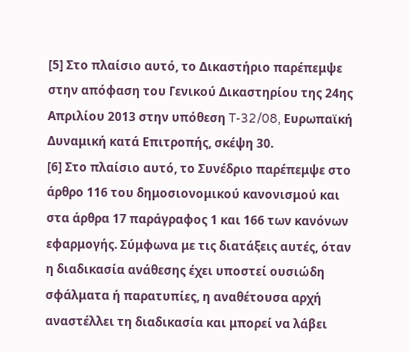[5] Στο πλαίσιο αυτό, το Δικαστήριο παρέπεμψε στην απόφαση του Γενικού Δικαστηρίου της 24ης Απριλίου 2013 στην υπόθεση T-32/08, Ευρωπαϊκή Δυναμική κατά Επιτροπής, σκέψη 30.
[6] Στο πλαίσιο αυτό, το Συνέδριο παρέπεμψε στο άρθρο 116 του δημοσιονομικού κανονισμού και στα άρθρα 17 παράγραφος 1 και 166 των κανόνων εφαρμογής. Σύμφωνα με τις διατάξεις αυτές, όταν η διαδικασία ανάθεσης έχει υποστεί ουσιώδη σφάλματα ή παρατυπίες, η αναθέτουσα αρχή αναστέλλει τη διαδικασία και μπορεί να λάβει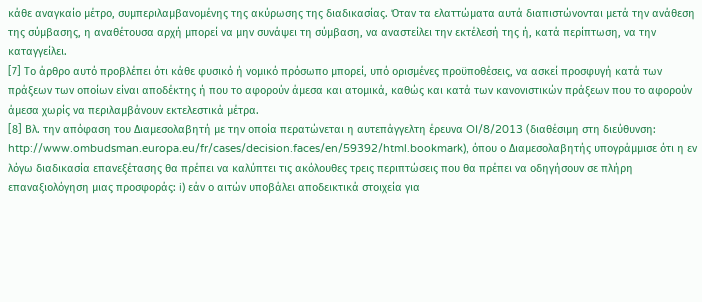κάθε αναγκαίο μέτρο, συμπεριλαμβανομένης της ακύρωσης της διαδικασίας. Όταν τα ελαττώματα αυτά διαπιστώνονται μετά την ανάθεση της σύμβασης, η αναθέτουσα αρχή μπορεί να μην συνάψει τη σύμβαση, να αναστείλει την εκτέλεσή της ή, κατά περίπτωση, να την καταγγείλει.
[7] Το άρθρο αυτό προβλέπει ότι κάθε φυσικό ή νομικό πρόσωπο μπορεί, υπό ορισμένες προϋποθέσεις, να ασκεί προσφυγή κατά των πράξεων των οποίων είναι αποδέκτης ή που το αφορούν άμεσα και ατομικά, καθώς και κατά των κανονιστικών πράξεων που το αφορούν άμεσα χωρίς να περιλαμβάνουν εκτελεστικά μέτρα.
[8] Βλ. την απόφαση του Διαμεσολαβητή με την οποία περατώνεται η αυτεπάγγελτη έρευνα OI/8/2013 (διαθέσιμη στη διεύθυνση: http://www.ombudsman.europa.eu/fr/cases/decision.faces/en/59392/html.bookmark), όπου ο Διαμεσολαβητής υπογράμμισε ότι η εν λόγω διαδικασία επανεξέτασης θα πρέπει να καλύπτει τις ακόλουθες τρεις περιπτώσεις που θα πρέπει να οδηγήσουν σε πλήρη επαναξιολόγηση μιας προσφοράς: i) εάν ο αιτών υποβάλει αποδεικτικά στοιχεία για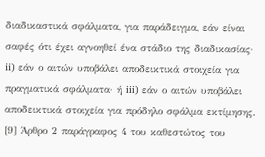διαδικαστικά σφάλματα, για παράδειγμα, εάν είναι σαφές ότι έχει αγνοηθεί ένα στάδιο της διαδικασίας· ii) εάν ο αιτών υποβάλει αποδεικτικά στοιχεία για πραγματικά σφάλματα· ή iii) εάν ο αιτών υποβάλει αποδεικτικά στοιχεία για πρόδηλο σφάλμα εκτίμησης.
[9] Άρθρο 2 παράγραφος 4 του καθεστώτος του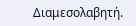Διαμεσολαβητή.